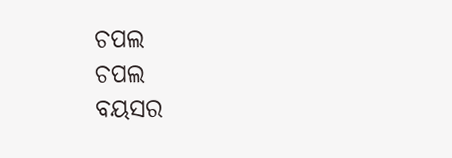ଚପଲ
ଚପଲ
ବୟସର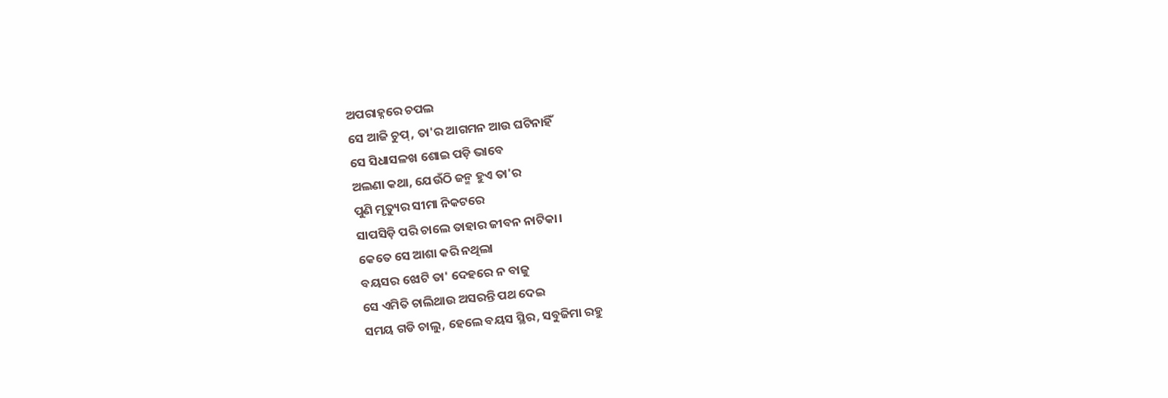ଅପରାହ୍ନରେ ଚପଲ
ସେ ଆଜି ଚୁପ୍, ତା'ର ଆଗମନ ଆଉ ଘଟିନାହିଁ
ସେ ସିଧାସଳଖ ଶୋଇ ପଡ଼ି ଭାବେ
ଅଲଣା କଥା, ଯେଉଁଠି ଜନ୍ମ ହୁଏ ତା'ର
ପୁଣି ମୃତ୍ୟୁର ସୀମା ନିକଟରେ
ସାପସିଡ଼ି ପରି ଚାଲେ ତାହାର ଜୀବନ ନାଟିକା।
କେତେ ସେ ଆଶା କରି ନଥିଲା
ବୟସର ଝୋଟି ତା' ଦେହରେ ନ ବାଜୁ
ସେ ଏମିତି ଚାଲିଥାଉ ଅସରନ୍ତି ପଥ ଦେଇ
ସମୟ ଗଡି ଚାଲୁ, ହେଲେ ବୟସ ସ୍ଥିର, ସବୁଜିମା ରହୁ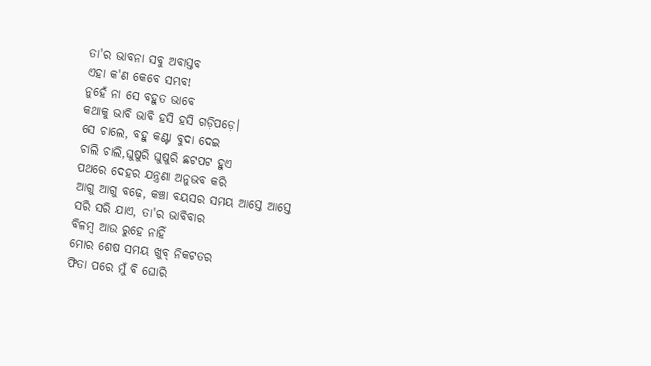ତା'ର ଭାବନା ସବୁ ଅବାସ୍ତବ
ଏହା କ'ଣ କେବେ ସମ୍ଭବ!
ନୁହେଁ ନା ସେ ବହୁତ ଭାବେ
କଥାକୁ ଭାବି ଭାବି ହସି ହସି ଗଡ଼ିପଡ଼େ।
ସେ ଚାଲେ, ବହୁ କଣ୍ଟା ବୁଦା ଦେଇ
ଚାଲି ଚାଲି,ଘୁଷୁରି ଘୁଷୁରି ଛଟପଟ ହୁଏ
ପଥରେ ଦେହର ଯନ୍ତ୍ରଣା ଅନୁଭବ କରି
ଆଗୁ ଆଗୁ ବଢ଼େ, କଞ୍ଚା ବୟସର ସମୟ ଆସ୍ତେ ଆସ୍ତେ
ସରି ସରି ଯାଏ, ତା'ର ଭାବିବାର
ବିଳମ୍ବ ଆଉ ରୁହେ ନାହିଁ
ମୋର ଶେଷ ସମୟ ଖୁବ୍ ନିକଟତର
ଫିତା ପରେ ମୁଁ ବି ଘୋରି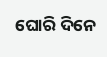ଘୋରି ଦିନେ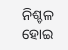ନିଶ୍ଚଳ ହୋଇ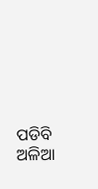ପଡିବି ଅଳିଆ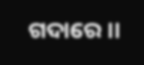ଗଦାରେ।।